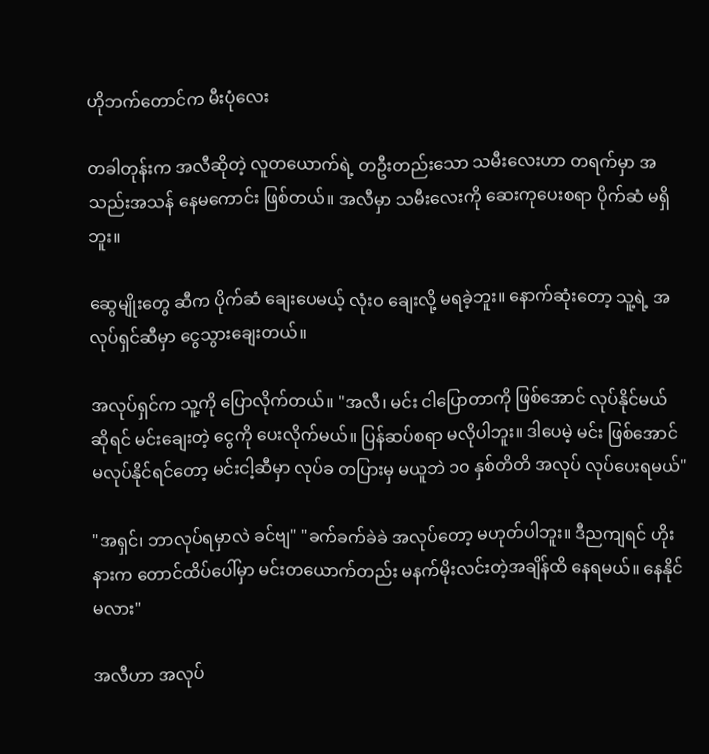ဟိုဘက်တောင်က မီးပုံလေး

တခါတုန်းက အလီဆိုတဲ့ လူတယောက်ရဲ့ တဦးတည်းသော သမီးလေးဟာ တရက်မှာ အသည်းအသန် နေမကောင်း ဖြစ်တယ်။ အလီမှာ သမီးလေးကို ဆေးကုပေးစရာ ပိုက်ဆံ မရှိဘူး။

ဆွေမျိုးတွေ ဆီက ပိုက်ဆံ ချေးပေမယ့် လုံးဝ ချေးလို့ မရခဲ့ဘူး။ နောက်ဆုံးတော့ သူ့ရဲ့ အလုပ်ရှင်ဆီမှာ ငွေသွားချေးတယ်။

အလုပ်ရှင်က သူ့ကို ပြောလိုက်တယ်။ "အလီ၊ မင်း ငါပြောတာကို ဖြစ်အောင် လုပ်နိုင်မယ် ဆိုရင် မင်းချေးတဲ့ ငွေကို ပေးလိုက်မယ်။ ပြန်ဆပ်စရာ မလိုပါဘူး။ ဒါပေမဲ့ မင်း ဖြစ်အောင် မလုပ်နိုင်ရင်တော့ မင်းငါ့ဆီမှာ လုပ်ခ တပြားမှ မယူဘဲ ၁၀ နှစ်တိတိ အလုပ် လုပ်ပေးရမယ်"

"အရှင်၊ ဘာလုပ်ရမှာလဲ ခင်ဗျ" "ခက်ခက်ခဲခဲ အလုပ်တော့ မဟုတ်ပါဘူး။ ဒီညကျရင် ဟိုးနားက တောင်ထိပ်ပေါ်မှာ မင်းတယောက်တည်း မနက်မိုးလင်းတဲ့အချိန်ထိ နေရမယ်။ နေနိုင်မလား"

အလီဟာ အလုပ်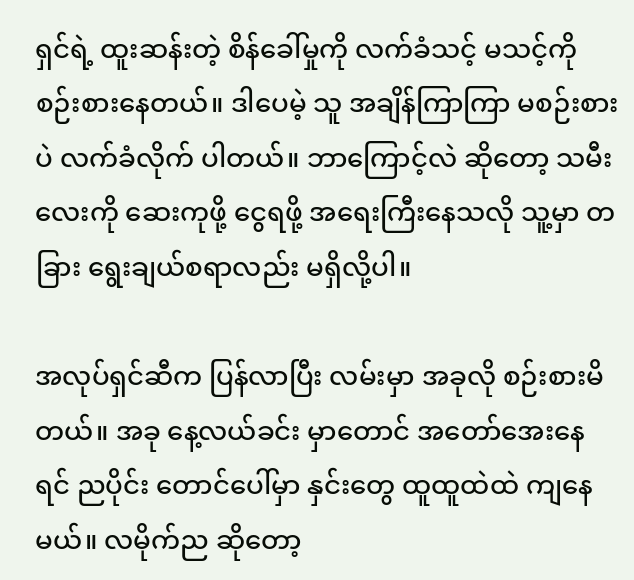ရှင်ရဲ့ ထူးဆန်းတဲ့ စိန်ခေါ်မှုကို လက်ခံသင့် မသင့်ကို စဉ်းစားနေတယ်။ ဒါပေမဲ့ သူ အချိန်ကြာကြာ မစဉ်းစားပဲ လက်ခံလိုက် ပါတယ်။ ဘာကြောင့်လဲ ဆိုတော့ သမီးလေးကို ဆေးကုဖို့ ငွေရဖို့ အရေးကြီးနေသလို သူ့မှာ တခြား ရွေးချယ်စရာလည်း မရှိလို့ပါ။

အလုပ်ရှင်ဆီက ပြန်လာပြီး လမ်းမှာ အခုလို စဉ်းစားမိတယ်။ အခု နေ့လယ်ခင်း မှာတောင် အတော်အေးနေရင် ညပိုင်း တောင်ပေါ်မှာ နှင်းတွေ ထူထူထဲထဲ ကျနေမယ်။ လမိုက်ည ဆိုတော့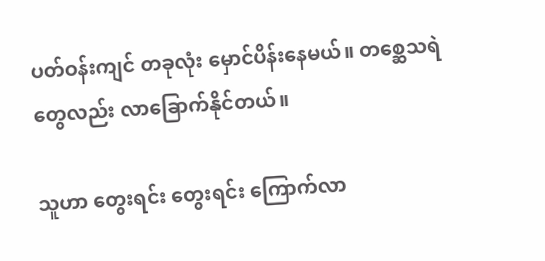ပတ်ဝန်းကျင် တခုလုံး မှောင်ပိန်းနေမယ်။ တစ္ဆေသရဲ တွေလည်း လာခြောက်နိုင်တယ်။

သူဟာ တွေးရင်း တွေးရင်း ကြောက်လာ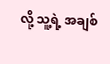လို့ သူ့ရဲ့ အချစ်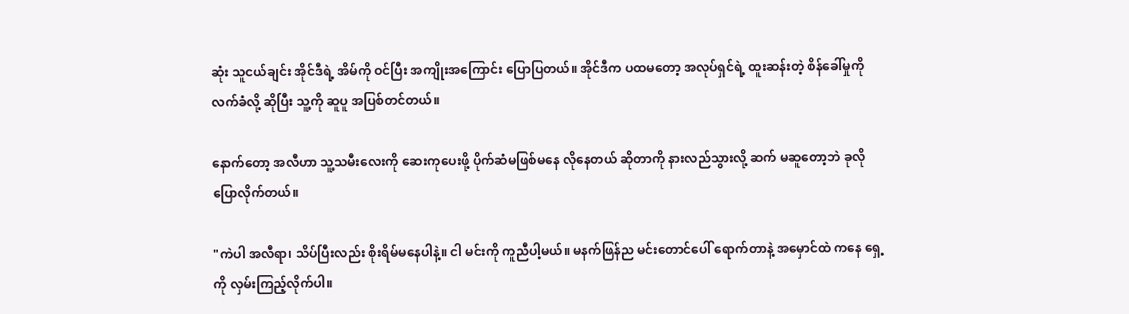ဆုံး သူငယ်ချင်း အိုင်ဒီရဲ့ အိမ်ကို ဝင်ပြီး အကျိုးအကြောင်း ပြောပြတယ်။ အိုင်ဒီက ပထမတော့ အလုပ်ရှင်ရဲ့ ထူးဆန်းတဲ့ စိန်ခေါ်မှုကို လက်ခံလို့ ဆိုပြီး သူ့ကို ဆူပူ အပြစ်တင်တယ်။

နောက်တော့ အလီဟာ သူ့သမီးလေးကို ဆေးကုပေးဖို့ ပိုက်ဆံမဖြစ်မနေ လိုနေတယ် ဆိုတာကို နားလည်သွားလို့ ဆက် မဆူတော့ဘဲ ခုလို ပြောလိုက်တယ်။

"ကဲပါ အလီရာ၊ သိပ်ပြီးလည်း စိုးရိမ်မနေပါနဲ့။ ငါ မင်းကို ကူညီပါ့မယ်။ မနက်ဖြန်ည မင်းတောင်ပေါ် ရောက်တာနဲ့ အမှောင်ထဲ ကနေ ရှေ့ကို လှမ်းကြည့်လိုက်ပါ။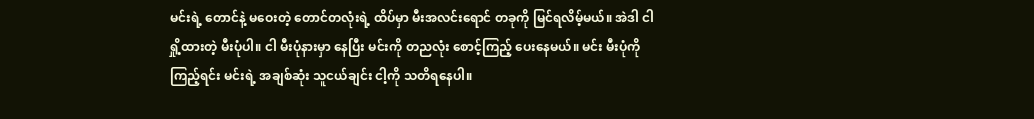မင်းရဲ့ တောင်နဲ့ မဝေးတဲ့ တောင်တလုံးရဲ့ ထိပ်မှာ မီးအလင်းရောင် တခုကို မြင်ရလိမ့်မယ်။ အဲဒါ ငါ ရှို့ထားတဲ့ မီးပုံပါ။ ငါ မီးပုံနားမှာ နေပြီး မင်းကို တညလုံး စောင့်ကြည့် ပေးနေမယ်။ မင်း မီးပုံကို ကြည့်ရင်း မင်းရဲ့ အချစ်ဆုံး သူငယ်ချင်း ငါ့ကို သတိရနေပါ။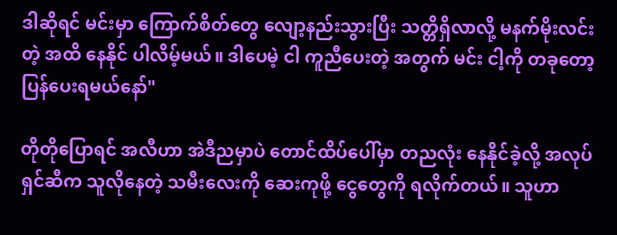ဒါဆိုရင် မင်းမှာ ကြောက်စိတ်တွေ လျော့နည်းသွားပြီး သတ္တိရှိလာလို့ မနက်မိုးလင်းတဲ့ အထိ နေနိုင် ပါလိမ့်မယ်။ ဒါပေမဲ့ ငါ ကူညီပေးတဲ့ အတွက် မင်း ငါ့ကို တခုတော့ ပြန်ပေးရမယ်နော်"

တိုတိုပြောရင် အလီဟာ အဲဒီညမှာပဲ တောင်ထိပ်ပေါ်မှာ တညလုံး နေနိုင်ခဲ့လို့ အလုပ်ရှင်ဆီက သူလိုနေတဲ့ သမီးလေးကို ဆေးကုဖို့ ငွေတွေကို ရလိုက်တယ်။ သူဟာ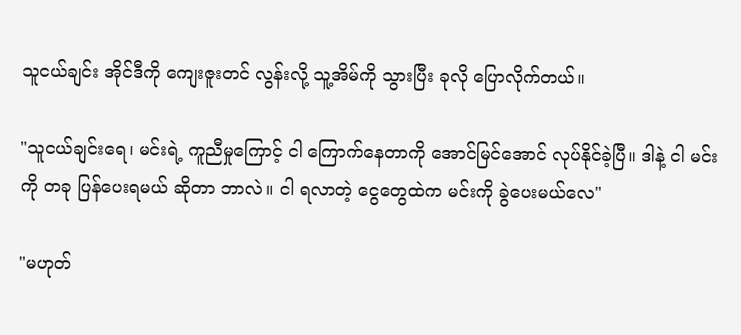သူငယ်ချင်း အိုင်ဒီကို ကျေးဇူးတင် လွန်းလို့ သူ့အိမ်ကို သွားပြီး ခုလို ပြောလိုက်တယ်။

"သူငယ်ချင်းရေ၊ မင်းရဲ့ ကူညီမှုကြောင့် ငါ ကြောက်နေတာကို အောင်မြင်အောင် လုပ်နိုင်ခဲ့ပြီ။ ဒါနဲ့ ငါ မင်းကို တခု ပြန်ပေးရမယ် ဆိုတာ ဘာလဲ။ ငါ ရလာတဲ့ ငွေတွေထဲက မင်းကို ခွဲပေးမယ်လေ"

"မဟုတ်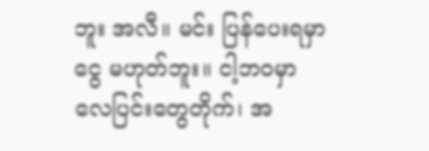ဘူး အလီ။ မင်း ပြန်ပေးရမှာ ငွေ မဟုတ်ဘူး။ ငါ့ဘဝမှာ လေပြင်းတွေတိုက်၊ အ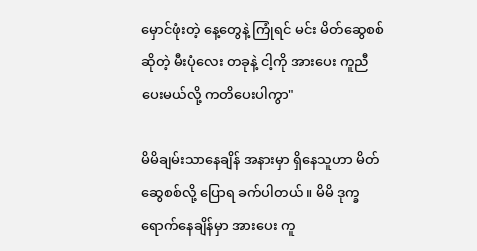မှောင်ဖုံးတဲ့ နေ့တွေနဲ့ ကြုံရင် မင်း မိတ်ဆွေစစ် ဆိုတဲ့ မီးပုံလေး တခုနဲ့ ငါ့ကို အားပေး ကူညီပေးမယ်လို့ ကတိပေးပါကွာ"

မိမိချမ်းသာနေချိန် အနားမှာ ရှိနေသူဟာ မိတ်ဆွေစစ်လို့ ပြောရ ခက်ပါတယ်။ မိမိ ဒုက္ခ ရောက်နေချိန်မှာ အားပေး ကူ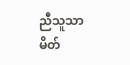ညီသူသာ မိတ်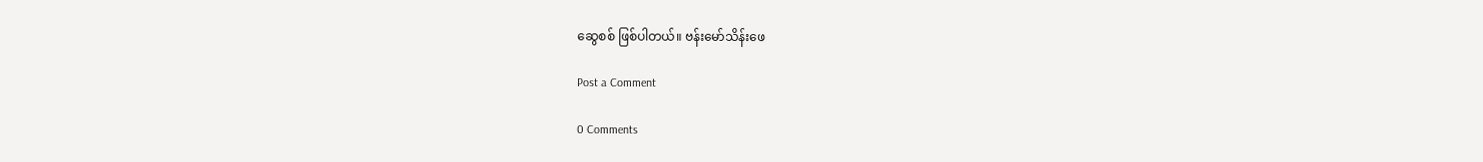ဆွေစစ် ဖြစ်ပါတယ်။ ဗန်းမော်သိန်းဖေ

Post a Comment

0 Comments